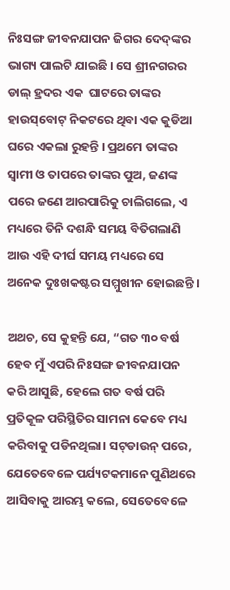ନିଃସଙ୍ଗ ଜୀବନଯାପନ ଜିଗର ଦେଦ୍‌ଙ୍କର ଭାଗ୍ୟ ପାଲଟି ଯାଇଛି । ସେ ଶ୍ରୀନଗରର ଡାଲ୍‌ ହ୍ରଦର ଏକ  ଘାଟରେ ତାଙ୍କର ହାଉସ୍‌ବୋଟ୍‌ ନିକଟରେ ଥିବା ଏକ କୁଡିଆ ଘରେ ଏକଲା ରୁହନ୍ତି । ପ୍ରଥମେ ତାଙ୍କର ସ୍ୱାମୀ ଓ ତାପରେ ତାଙ୍କର ପୁଅ, ଜଣଙ୍କ ପରେ ଜଣେ ଆରପାରିକୁ ଚାଲିଗଲେ, ଏ ମଧ୍ୟରେ ତିନି ଦଶନ୍ଧି ସମୟ ବିତିଗଲାଣି ଆଉ ଏହି ଦୀର୍ଘ ସମୟ ମଧ୍ୟରେ ସେ ଅନେକ ଦୁଃଖକଷ୍ଟର ସମ୍ମୁଖୀନ ହୋଇଛନ୍ତି ।

ଅଥଚ, ସେ କୁହନ୍ତି ଯେ, “ଗତ ୩୦ ବର୍ଷ ହେବ ମୁଁ ଏପରି ନିଃସଙ୍ଗ ଜୀବନଯାପନ କରି ଆସୁଛି, ହେଲେ ଗତ ବର୍ଷ ପରି ପ୍ରତିକୂଳ ପରିସ୍ଥିତିର ସାମନା କେବେ ମଧ୍ୟ କରିବାକୁ ପଡିନଥିଲା। ସଟ୍‌ଡାଉନ୍‌ ପରେ, ଯେତେବେଳେ ପର୍ଯ୍ୟଟକମାନେ ପୁଣିଥରେ ଆସିବାକୁ ଆରମ୍ଭ କଲେ, ସେତେବେଳେ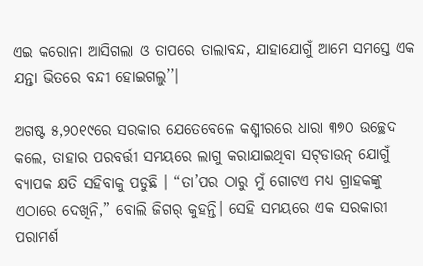ଏଇ କରୋନା ଆସିଗଲା ଓ ତାପରେ ତାଲାବନ୍ଦ, ଯାହାଯୋଗୁଁ ଆମେ ସମସ୍ତେ ଏକ ଯନ୍ତା ଭିତରେ ବନ୍ଦୀ ହୋଇଗଲୁ’’।

ଅଗଷ୍ଟ ୫,୨୦୧୯ରେ ସରକାର ଯେତେବେଳେ କଶ୍ମୀରରେ ଧାରା ୩୭୦ ଉଚ୍ଛେଦ କଲେ, ତାହାର ପରବର୍ତ୍ତୀ ସମୟରେ ଲାଗୁ କରାଯାଇଥିବା ସଟ୍‌ଡାଉନ୍‌ ଯୋଗୁଁ ବ୍ୟାପକ କ୍ଷତି ସହିବାକୁ ପଡୁଛି । “ତା’ପର ଠାରୁ ମୁଁ ଗୋଟଏ ମଧ୍ୟ ଗ୍ରାହକଙ୍କୁ ଏଠାରେ ଦେଖିନି,” ବୋଲି ଜିଗର୍‌ କୁହନ୍ତି। ସେହି ସମୟରେ ଏକ ସରକାରୀ ପରାମର୍ଶ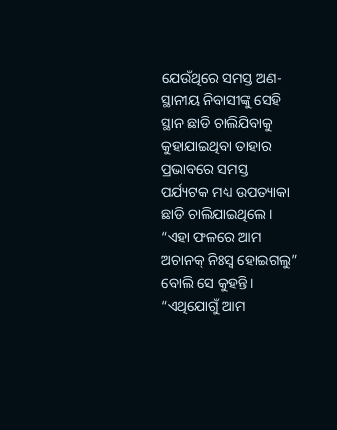ଯେଉଁଥିରେ ସମସ୍ତ ଅଣ-ସ୍ଥାନୀୟ ନିବାସୀଙ୍କୁ ସେହି ସ୍ଥାନ ଛାଡି ଚାଲିଯିବାକୁ କୁହାଯାଇଥିବା ତାହାର ପ୍ରଭାବରେ ସମସ୍ତ ପର୍ଯ୍ୟଟକ ମଧ୍ୟ ଉପତ୍ୟାକା ଛାଡି ଚାଲିଯାଇଥିଲେ। “ଏହା ଫଳରେ ଆମ ଅଚାନକ୍‌ ନିଃସ୍ୱ ହୋଇଗଲୁ” ବୋଲି ସେ କୁହନ୍ତି। “ଏଥିଯୋଗୁଁ ଆମ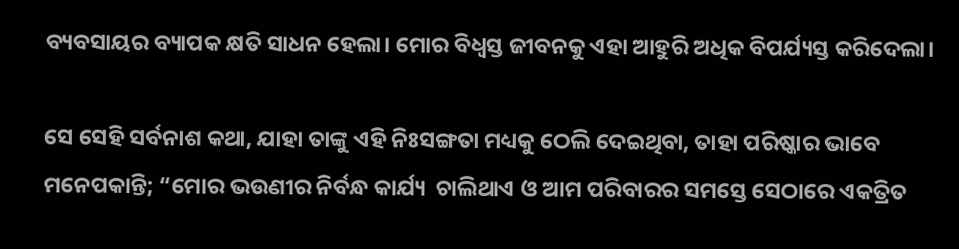ବ୍ୟବସାୟର ବ୍ୟାପକ କ୍ଷତି ସାଧନ ହେଲା। ମୋର ବିଧ୍ୱସ୍ତ ଜୀବନକୁ ଏହା ଆହୁରି ଅଧିକ ବିପର୍ଯ୍ୟସ୍ତ କରିଦେଲା।

ସେ ସେହି ସର୍ବନାଶ କଥା, ଯାହା ତାଙ୍କୁ ଏହି ନିଃସଙ୍ଗତା ମଧ୍ୟକୁ ଠେଲି ଦେଇଥିବା, ତାହା ପରିଷ୍କାର ଭାବେ ମନେପକାନ୍ତି; “ମୋର ଭଉଣୀର ନିର୍ବନ୍ଧ କାର୍ଯ୍ୟ  ଚାଲିଥାଏ ଓ ଆମ ପରିବାରର ସମସ୍ତେ ସେଠାରେ ଏକତ୍ରିତ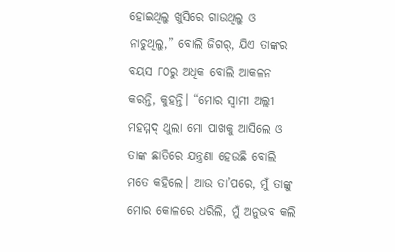ହୋଇଥିଲୁ ଖୁସିରେ ଗାଉଥିଲୁ ଓ ନାଚୁଥିଲୁ,” ବୋଲି ଜିଗର୍‌, ଯିଏ ତାଙ୍କର ବୟସ ୮୦ରୁ ଅଧିକ ବୋଲି ଆକଳନ କରନ୍ତି, କୁହନ୍ତି। “ମୋର ସ୍ୱାମୀ ଅଲ୍ଲୀ ମହମ୍ମଦ୍‌ ଥୁଲା ମୋ ପାଖକୁ ଆସିଲେ ଓ ତାଙ୍କ ଛାତିରେ ଯନ୍ତ୍ରଣା ହେଉଛି ବୋଲି ମତେ କହିଲେ। ଆଉ ତା’ପରେ, ମୁଁ ତାଙ୍କୁ ମୋର କୋଳରେ ଧରିଲି, ମୁଁ ଅନୁଭବ କଲି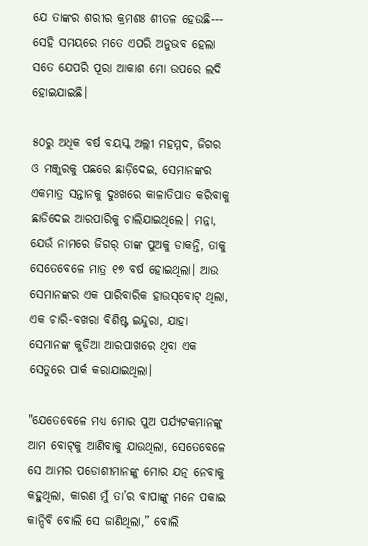ଯେ ତାଙ୍କର ଶରୀର କ୍ରମଶଃ ଶୀତଳ ହେଉଛି--- ସେହି ସମୟରେ ମତେ ଏପରି ଅନୁଭବ ହେଲା ସତେ ଯେପରି ପୂରା ଆକାଶ ମୋ ଉପରେ ଲଦି ହୋଇଯାଇଛି।

୫୦ରୁ ଅଧିକ ବର୍ଷ ବୟସ୍କ ଅଲ୍ଲୀ ମହମ୍ମଦ, ଜିଗର ଓ ମଞ୍ଜୁରକୁ ପଛରେ ଛାଡ଼ିଦେଇ, ସେମାନଙ୍କର ଏକମାତ୍ର ସନ୍ତାନକୁ ଦୁଃଖରେ କାଳାତିପାତ କରିବାକୁ ଛାଡିଦେଇ ଆରପାରିକୁ ଚାଲିଯାଇଥିଲେ। ମନ୍ନା, ଯେଉଁ ନାମରେ ଜିଗର୍‌ ତାଙ୍କ ପୁଅକୁ ଡାକନ୍ତି, ତାକୁ ସେତେବେଳେ ମାତ୍ର ୧୭ ବର୍ଷ ହୋଇଥିଲା। ଆଉ ସେମାନଙ୍କର ଏକ ପାରିବାରିକ ହାଉସ୍‌ବୋଟ୍‌ ଥିଲା, ଏକ ଚାରି-ବଖରା ବିଶିଷ୍ଟ ଇନ୍ଦୁରା, ଯାହା ସେମାନଙ୍କ କୁଡିଆ ଆରପାଖରେ ଥିବା ଏକ ସେତୁରେ ପାର୍କ କରାଯାଇଥିଲା।

"ଯେତେବେଳେ ମଧ୍ୟ ମୋର ପୁଅ ପର୍ଯ୍ୟଟକମାନଙ୍କୁ ଆମ ବୋଟ୍‌କୁ ଆଣିବାକୁ ଯାଉଥିଲା, ସେତେବେଳେ ସେ ଆମର ପଡୋଶୀମାନଙ୍କୁ ମୋର ଯତ୍ନ ନେବାକୁ କହୁଥିଲା, କାରଣ ମୁଁ ତା’ର ବାପାଙ୍କୁ ମନେ ପକାଇ କାନ୍ଦିବି ବୋଲି ସେ ଜାଣିଥିଲା,” ବୋଲି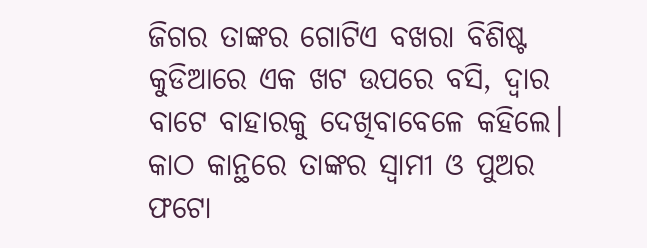ଜିଗର ତାଙ୍କର ଗୋଟିଏ ବଖରା ବିଶିଷ୍ଟ କୁଡିଆରେ ଏକ ଖଟ ଉପରେ ବସି, ଦ୍ୱାର ବାଟେ ବାହାରକୁ ଦେଖିବାବେଳେ କହିଲେ। କାଠ କାନ୍ଥରେ ତାଙ୍କର ସ୍ୱାମୀ ଓ ପୁଅର ଫଟୋ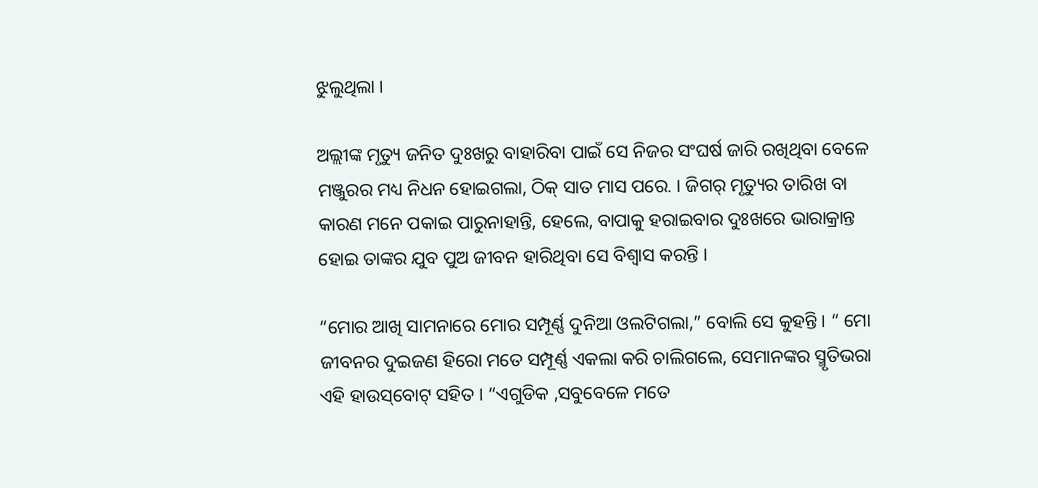ଝୁଲୁଥିଲା ।

ଅଲ୍ଲୀଙ୍କ ମୃତ୍ୟୁ ଜନିତ ଦୁଃଖରୁ ବାହାରିବା ପାଇଁ ସେ ନିଜର ସଂଘର୍ଷ ଜାରି ରଖିଥିବା ବେଳେ ମଞ୍ଜୁରର ମଧ୍ୟ ନିଧନ ହୋଇଗଲା, ଠିକ୍‌ ସାତ ମାସ ପରେ. । ଜିଗର୍‌ ମୃତ୍ୟୁର ତାରିଖ ବା କାରଣ ମନେ ପକାଇ ପାରୁନାହାନ୍ତି, ହେଲେ, ବାପାକୁ ହରାଇବାର ଦୁଃଖରେ ଭାରାକ୍ରାନ୍ତ ହୋଇ ତାଙ୍କର ଯୁବ ପୁଅ ଜୀବନ ହାରିଥିବା ସେ ବିଶ୍ୱାସ କରନ୍ତି ।

“ମୋର ଆଖି ସାମନାରେ ମୋର ସମ୍ପୂର୍ଣ୍ଣ ଦୁନିଆ ଓଲଟିଗଲା,” ବୋଲି ସେ କୁହନ୍ତି । “ ମୋ ଜୀବନର ଦୁଇଜଣ ହିରୋ ମତେ ସମ୍ପୂର୍ଣ୍ଣ ଏକଲା କରି ଚାଲିଗଲେ, ସେମାନଙ୍କର ସ୍ମୃତିଭରା ଏହି ହାଉସ୍‌ବୋଟ୍‌ ସହିତ । “ଏଗୁଡିକ ,ସବୁବେଳେ ମତେ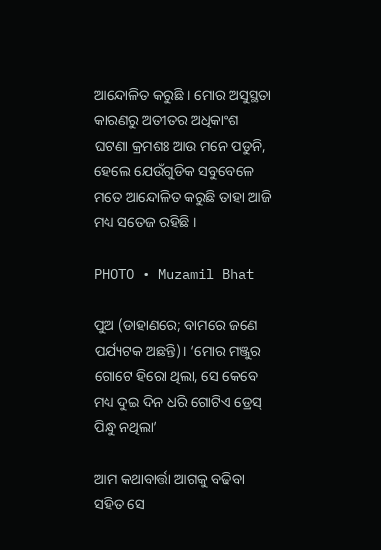ଆନ୍ଦୋଳିତ କରୁଛି । ମୋର ଅସୁସ୍ଥତା କାରଣରୁ ଅତୀତର ଅଧିକାଂଶ ଘଟଣା କ୍ରମଶଃ ଆଉ ମନେ ପଡୁନି, ହେଲେ ଯେଉଁଗୁଡିକ ସବୁବେଳେ ମତେ ଆନ୍ଦୋଳିତ କରୁଛି ତାହା ଆଜି ମଧ୍ୟ ସତେଜ ରହିଛି ।

PHOTO • Muzamil Bhat

ପୁଅ (ଡାହାଣରେ; ବାମରେ ଜଣେ ପର୍ଯ୍ୟଟକ ଅଛନ୍ତି)। ‘ମୋର ମଞ୍ଜୁର ଗୋଟେ ହିରୋ ଥିଲା, ସେ କେବେ ମଧ୍ୟ ଦୁଇ ଦିନ ଧରି ଗୋଟିଏ ଡ୍ରେସ୍‌ ପିନ୍ଧୁ ନଥିଲା’

ଆମ କଥାବାର୍ତ୍ତା ଆଗକୁ ବଢିବା ସହିତ ସେ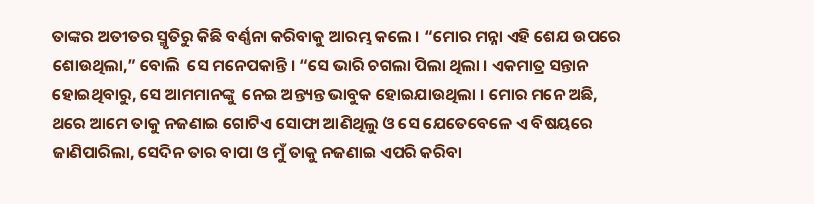ତାଙ୍କର ଅତୀତର ସ୍ମୃତିରୁ କିଛି ବର୍ଣ୍ଣନା କରିବାକୁ ଆରମ୍ଭ କଲେ । “ମୋର ମନ୍ନା ଏହି ଶେଯ ଉପରେ ଶୋଉଥିଲା,” ବୋଲି  ସେ ମନେପକାନ୍ତି । “ସେ ଭାରି ଚଗଲା ପିଲା ଥିଲା । ଏକମାତ୍ର ସନ୍ତାନ ହୋଇଥିବାରୁ, ସେ ଆମମାନଙ୍କୁ  ନେଇ ଅନ୍ତ୍ୟନ୍ତ ଭାବୁକ ହୋଇଯାଉଥିଲା । ମୋର ମନେ ଅଛି, ଥରେ ଆମେ ତାକୁ ନଜଣାଇ ଗୋଟିଏ ସୋଫା ଆଣିଥିଲୁ ଓ ସେ ଯେତେବେଳେ ଏ ବିଷୟରେ ଜାଣିପାରିଲା, ସେଦିନ ତାର ବାପା ଓ ମୁଁ ତାକୁ ନଜଣାଇ ଏପରି କରିବା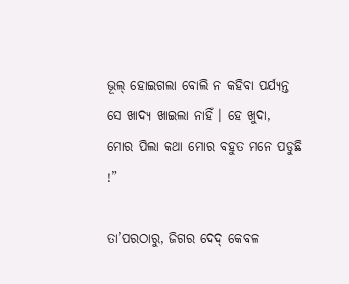ଭୂଲ୍‌ ହୋଇଗଲା ବୋଲି ନ କହିବା ପର୍ଯ୍ୟନ୍ତ ସେ ଖାଦ୍ୟ ଖାଇଲା ନାହିଁ । ହେ ଖୁଦା, ମୋର ପିଲା କଥା ମୋର ବହୁତ ମନେ ପଡୁଛି !”

ତା’ପରଠାରୁ, ଜିଗର ଦେଦ୍‌ କେବଳ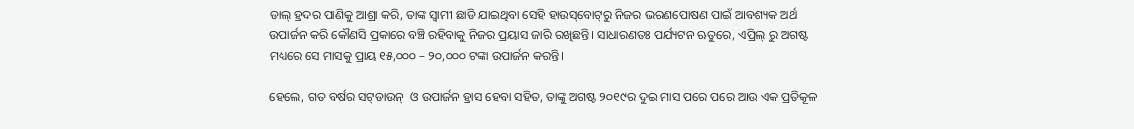ଡାଲ୍‌ ହ୍ରଦର ପାଣିକୁ ଆଶ୍ରା କରି, ତାଙ୍କ ସ୍ୱାମୀ ଛାଡି ଯାଇଥିବା ସେହି ହାଉସ୍‌ବୋଟ୍‌ରୁ ନିଜର ଭରଣପୋଷଣ ପାଇଁ ଆବଶ୍ୟକ ଅର୍ଥ ଉପାର୍ଜନ କରି କୌଣସି ପ୍ରକାରେ ବଞ୍ଚି ରହିବାକୁ ନିଜର ପ୍ରୟାସ ଜାରି ରଖିଛନ୍ତି। ସାଧାରଣତଃ ପର୍ଯ୍ୟଟନ ଋତୁରେ, ଏପ୍ରିଲ୍‌ ରୁ ଅଗଷ୍ଟ ମଧ୍ୟରେ ସେ ମାସକୁ ପ୍ରାୟ ୧୫,୦୦୦ – ୨୦,୦୦୦ ଟଙ୍କା ଉପାର୍ଜନ କରନ୍ତି।

ହେଲେ, ଗତ ବର୍ଷର ସଟ୍‌ଡାଉନ୍‌  ଓ ଉପାର୍ଜନ ହ୍ରାସ ହେବା ସହିତ, ତାଙ୍କୁ ଅଗଷ୍ଟ ୨୦୧୯ର ଦୁଇ ମାସ ପରେ ପରେ ଆଉ ଏକ ପ୍ରତିକୂଳ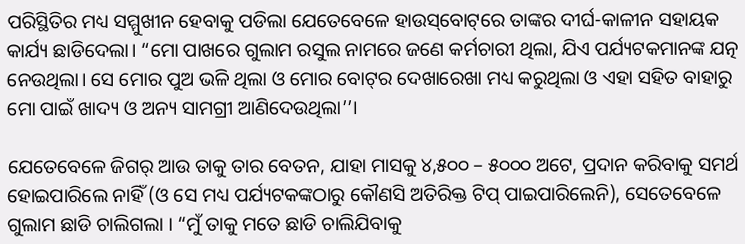ପରିସ୍ଥିତିର ମଧ୍ୟ ସମ୍ମୁଖୀନ ହେବାକୁ ପଡିଲା ଯେତେବେଳେ ହାଉସ୍‌ବୋଟ୍‌ରେ ତାଙ୍କର ଦୀର୍ଘ-କାଳୀନ ସହାୟକ କାର୍ଯ୍ୟ ଛାଡିଦେଲା। “ମୋ ପାଖରେ ଗୁଲାମ ରସୁଲ ନାମରେ ଜଣେ କର୍ମଚାରୀ ଥିଲା, ଯିଏ ପର୍ଯ୍ୟଟକମାନଙ୍କ ଯତ୍ନ ନେଉଥିଲା। ସେ ମୋର ପୁଅ ଭଳି ଥିଲା ଓ ମୋର ବୋଟ୍‌ର ଦେଖାରେଖା ମଧ୍ୟ କରୁଥିଲା ଓ ଏହା ସହିତ ବାହାରୁ ମୋ ପାଇଁ ଖାଦ୍ୟ ଓ ଅନ୍ୟ ସାମଗ୍ରୀ ଆଣିଦେଉଥିଲା’’।

ଯେତେବେଳେ ଜିଗର୍‌ ଆଉ ତାକୁ ତାର ବେତନ, ଯାହା ମାସକୁ ୪,୫୦୦ – ୫୦୦୦ ଅଟେ, ପ୍ରଦାନ କରିବାକୁ ସମର୍ଥ ହୋଇପାରିଲେ ନାହିଁ (ଓ ସେ ମଧ୍ୟ ପର୍ଯ୍ୟଟକଙ୍କଠାରୁ କୌଣସି ଅତିରିକ୍ତ ଟିପ୍‌ ପାଇପାରିଲେନି), ସେତେବେଳେ ଗୁଲାମ ଛାଡି ଚାଲିଗଲା । “ମୁଁ ତାକୁ ମତେ ଛାଡି ଚାଲିଯିବାକୁ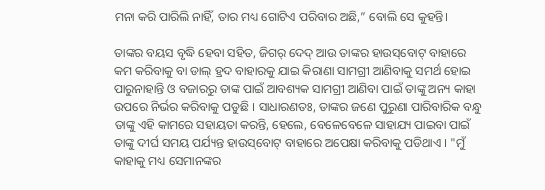ମନା କରି ପାରିଲି ନାହିଁ, ତାର ମଧ୍ୟ ଗୋଟିଏ ପରିବାର ଅଛି,” ବୋଲି ସେ କୁହନ୍ତି।

ତାଙ୍କର ବୟସ ବୃଦ୍ଧି ହେବା ସହିତ, ଜିଗର୍‌ ଦେଦ୍‌ ଆଉ ତାଙ୍କର ହାଉସ୍‌ବୋଟ୍‌ ବାହାରେ କମ କରିବାକୁ ବା ଡାଲ୍‌ ହ୍ରଦ ବାହାରକୁ ଯାଇ କିରାଣା ସାମଗ୍ରୀ ଆଣିବାକୁ ସମର୍ଥ ହୋଇ ପାରୁନାହାନ୍ତି ଓ ବଜାରରୁ ତାଙ୍କ ପାଇଁ ଆବଶ୍ୟକ ସାମଗ୍ରୀ ଆଣିବା ପାଇଁ ତାଙ୍କୁ ଅନ୍ୟ କାହା ଉପରେ ନିର୍ଭର କରିବାକୁ ପଡୁଛି । ସାଧାରଣତଃ, ତାଙ୍କର ଜଣେ ପୁରୁଣା ପାରିବାରିକ ବନ୍ଧୁ ତାଙ୍କୁ ଏହି କାମରେ ସହାୟତା କରନ୍ତି, ହେଲେ, ବେଳେବେଳେ ସାହାଯ୍ୟ ପାଇବା ପାଇଁ ତାଙ୍କୁ ଦୀର୍ଘ ସମୟ ପର୍ଯ୍ୟନ୍ତ ହାଉସ୍‌ବୋଟ୍‌ ବାହାରେ ଅପେକ୍ଷା କରିବାକୁ ପଡିଥାଏ । "ମୁଁ କାହାକୁ ମଧ୍ୟ ସେମାନଙ୍କର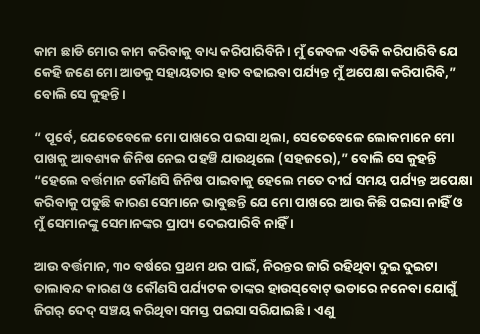କାମ ଛାଡି ମୋର କାମ କରିବାକୁ ବାଧ୍ୟ କରିପାରିବିନି । ମୁଁ କେବଳ ଏତିକି କରିପାରିବି ଯେ କେହି ଜଣେ ମୋ ଆଡକୁ ସହାୟତାର ହାତ ବଢାଇବା ପର୍ଯ୍ୟନ୍ତ ମୁଁ ଅପେକ୍ଷା କରିପାରିବି,” ବୋଲି ସେ କୁହନ୍ତି ।

“ ପୂର୍ବେ, ଯେତେବେଳେ ମୋ ପାଖରେ ପଇସା ଥିଲା, ସେତେବେଳେ ଲୋକମାନେ ମୋ ପାଖକୁ ଆବଶ୍ୟକ ଜିନିଷ ନେଇ ପହଞ୍ଚି ଯାଉଥିଲେ (ସହଜରେ),” ବୋଲି ସେ କୁହନ୍ତି “ହେଲେ ବର୍ତ୍ତମାନ କୌଣସି ଜିନିଷ ପାଇବାକୁ ହେଲେ ମତେ ଦୀର୍ଘ ସମୟ ପର୍ଯ୍ୟନ୍ତ ଅପେକ୍ଷା କରିବାକୁ ପଡୁଛି କାରଣ ସେମାନେ ଭାବୁଛନ୍ତି ଯେ ମୋ ପାଖରେ ଆଉ କିଛି ପଇସା ନାହିଁ ଓ ମୁଁ ସେମାନଙ୍କୁ ସେମାନଙ୍କର ପ୍ରାପ୍ୟ ଦେଇପାରିବି ନାହିଁ ।

ଆଉ ବର୍ତ୍ତମାନ, ୩୦ ବର୍ଷରେ ପ୍ରଥମ ଥର ପାଇଁ, ନିରନ୍ତର ଜାରି ରହିଥିବା ଦୁଇ ଦୁଇଟା ତାଲାବନ୍ଦ କାରଣ ଓ କୌଣସି ପର୍ଯ୍ୟଟକ ତାଙ୍କର ହାଉସ୍‌ବୋଟ୍‌ ଭଡାରେ ନନେବା ଯୋଗୁଁ ଜିଗର୍‌ ଦେଦ୍‌ ସଞ୍ଚୟ କରିଥିବା ସମସ୍ତ ପଇସା ସରିଯାଇଛି । ଏଣୁ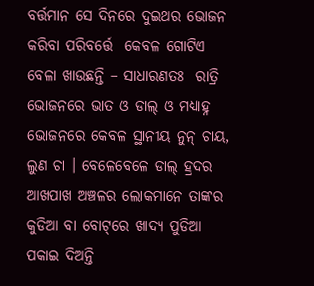ବର୍ତ୍ତମାନ ସେ ଦିନରେ ଦୁଇଥର ଭୋଜନ କରିବା ପରିବର୍ତ୍ତେ  କେବଳ ଗୋଟିଏ ବେଳା ଖାଉଛନ୍ତି – ସାଧାରଣତଃ  ରାତ୍ରି ଭୋଜନରେ ଭାତ ଓ ଡାଲ୍‌ ଓ ମଧ୍ୟାହ୍ନ ଭୋଜନରେ କେବଳ ସ୍ଥାନୀୟ ନୁନ୍‌ ଚାୟ,  ଲୁଣ ଚା । ବେଳେବେଳେ ଡାଲ୍‌ ହ୍ରଦର ଆଖପାଖ ଅଞ୍ଚଳର ଲୋକମାନେ ତାଙ୍କର କୁଡିଆ ବା ବୋଟ୍‌ରେ ଖାଦ୍ୟ ପୁଡିଆ ପକାଇ ଦିଅନ୍ତି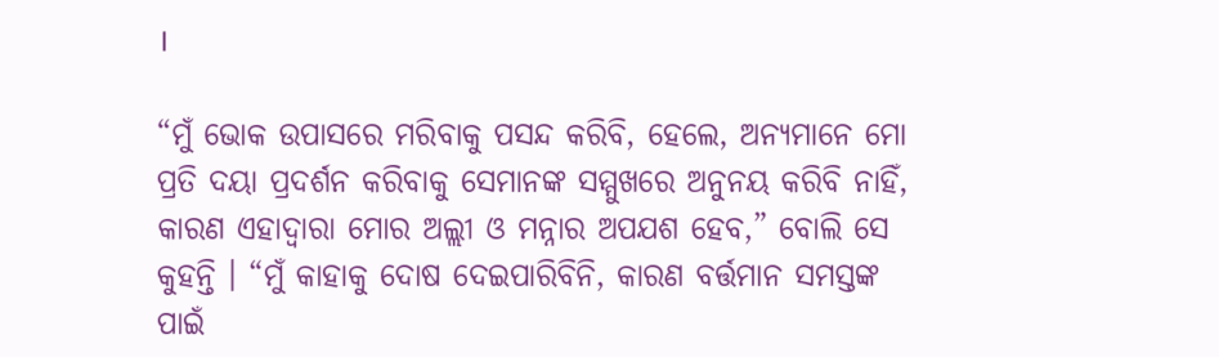।

“ମୁଁ ଭୋକ ଉପାସରେ ମରିବାକୁ ପସନ୍ଦ କରିବି, ହେଲେ, ଅନ୍ୟମାନେ ମୋ ପ୍ରତି ଦୟା ପ୍ରଦର୍ଶନ କରିବାକୁ ସେମାନଙ୍କ ସମ୍ମୁଖରେ ଅନୁନୟ କରିବି ନାହିଁ, କାରଣ ଏହାଦ୍ୱାରା ମୋର ଅଲ୍ଲୀ ଓ ମନ୍ନାର ଅପଯଶ ହେବ,” ବୋଲି ସେ କୁହନ୍ତି । “ମୁଁ କାହାକୁ ଦୋଷ ଦେଇପାରିବିନି, କାରଣ ବର୍ତ୍ତମାନ ସମସ୍ତଙ୍କ ପାଇଁ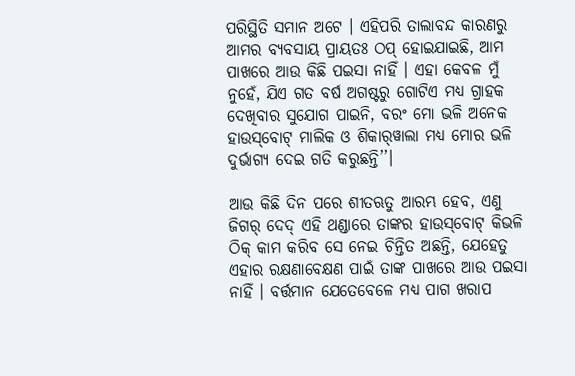ପରିସ୍ଥିତି ସମାନ ଅଟେ । ଏହିପରି ତାଲାବନ୍ଦ କାରଣରୁ ଆମର ବ୍ୟବସାୟ ପ୍ରାୟତଃ ଠପ୍‌ ହୋଇଯାଇଛି, ଆମ ପାଖରେ ଆଉ କିଛି ପଇସା ନାହିଁ । ଏହା କେବଳ ମୁଁ ନୁହେଁ, ଯିଏ ଗତ ବର୍ଷ ଅଗଷ୍ଟରୁ ଗୋଟିଏ ମଧ୍ୟ ଗ୍ରାହକ ଦେଖିବାର ସୁଯୋଗ ପାଇନି, ବରଂ ମୋ ଭଳି ଅନେକ ହାଉସ୍‌ବୋଟ୍‌ ମାଲିକ ଓ ଶିକାର୍‌ୱାଲା ମଧ୍ୟ ମୋର ଭଳି ଦୁର୍ଭାଗ୍ୟ ଦେଇ ଗତି କରୁଛନ୍ତି’’।

ଆଉ କିଛି ଦିନ ପରେ ଶୀତଋତୁ ଆରମ୍ଭ ହେବ, ଏଣୁ ଜିଗର୍‌ ଦେଦ୍‌ ଏହି ଥଣ୍ଡାରେ ତାଙ୍କର ହାଉସ୍‌ବୋଟ୍‌ କିଭଳି ଠିକ୍‌ କାମ କରିବ ସେ ନେଇ ଚିନ୍ତିତ ଅଛନ୍ତି, ଯେହେତୁ ଏହାର ରକ୍ଷଣାବେକ୍ଷଣ ପାଇଁ ତାଙ୍କ ପାଖରେ ଆଉ ପଇସା ନାହିଁ । ବର୍ତ୍ତମାନ ଯେତେବେଳେ ମଧ୍ୟ ପାଗ ଖରାପ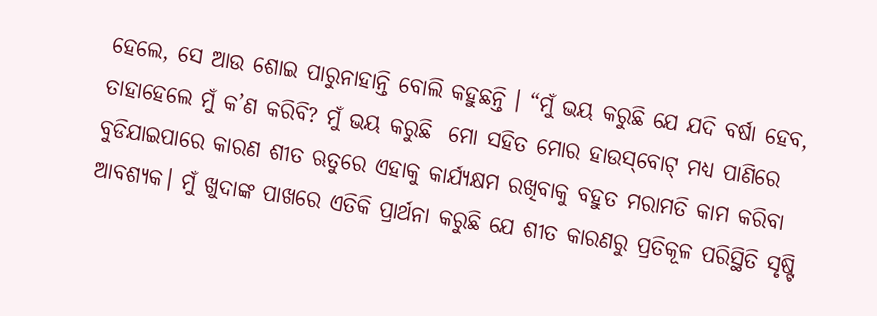ହେଲେ, ସେ ଆଉ ଶୋଇ ପାରୁନାହାନ୍ତି ବୋଲି କହୁଛନ୍ତି । “ମୁଁ ଭୟ କରୁଛି ଯେ ଯଦି ବର୍ଷା ହେବ, ତାହାହେଲେ ମୁଁ କ’ଣ କରିବି? ମୁଁ ଭୟ କରୁଛି  ମୋ ସହିତ ମୋର ହାଉସ୍‌ବୋଟ୍‌ ମଧ୍ୟ ପାଣିରେ ବୁଡିଯାଇପାରେ କାରଣ ଶୀତ ଋତୁରେ ଏହାକୁ କାର୍ଯ୍ୟକ୍ଷମ ରଖିବାକୁ ବହୁତ ମରାମତି କାମ କରିବା ଆବଶ୍ୟକ। ମୁଁ ଖୁଦାଙ୍କ ପାଖରେ ଏତିକି ପ୍ରାର୍ଥନା କରୁଛି ଯେ ଶୀତ କାରଣରୁ ପ୍ରତିକୂଳ ପରିସ୍ଥିତି ସୃଷ୍ଟି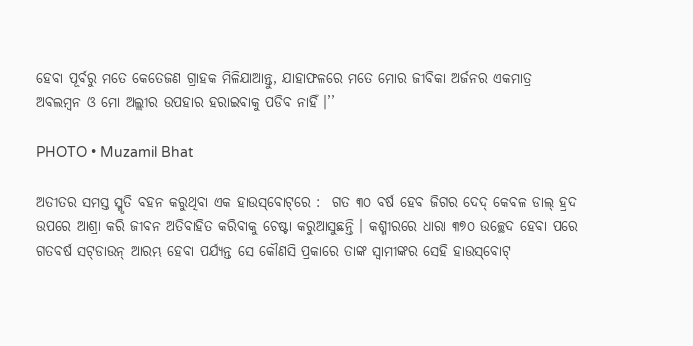ହେବା ପୂର୍ବରୁ ମତେ କେତେଜଣ ଗ୍ରାହକ ମିଳିଯାଆନ୍ତୁ, ଯାହାଫଳରେ ମତେ ମୋର ଜୀବିକା ଅର୍ଜନର ଏକମାତ୍ର ଅବଲମ୍ବନ ଓ ମୋ ଅଲ୍ଲୀର ଉପହାର ହରାଇବାକୁ ପଡିବ ନାହିଁ ।’’

PHOTO • Muzamil Bhat

ଅତୀତର ସମସ୍ତ ସ୍ମୃତି ବହନ କରୁଥିବା ଏକ ହାଉସ୍‌ବୋଟ୍‌ରେ :  ଗତ ୩୦ ବର୍ଷ ହେବ ଜିଗର ଦେଦ୍‌ କେବଳ ଡାଲ୍‌ ହ୍ରଦ ଉପରେ ଆଶ୍ରା କରି ଜୀବନ ଅତିବାହିତ କରିବାକୁ ଚେଷ୍ଟା କରୁଆସୁଛନ୍ତି । କଶ୍ମୀରରେ ଧାରା ୩୭୦ ଉଚ୍ଛେଦ ହେବା ପରେ ଗତବର୍ଷ ସଟ୍‌ଡାଉନ୍‌ ଆରମ୍ଭ ହେବା ପର୍ଯ୍ୟନ୍ତ ସେ କୌଣସି ପ୍ରକାରେ ତାଙ୍କ ସ୍ୱାମୀଙ୍କର ସେହି ହାଉସ୍‌ବୋଟ୍‌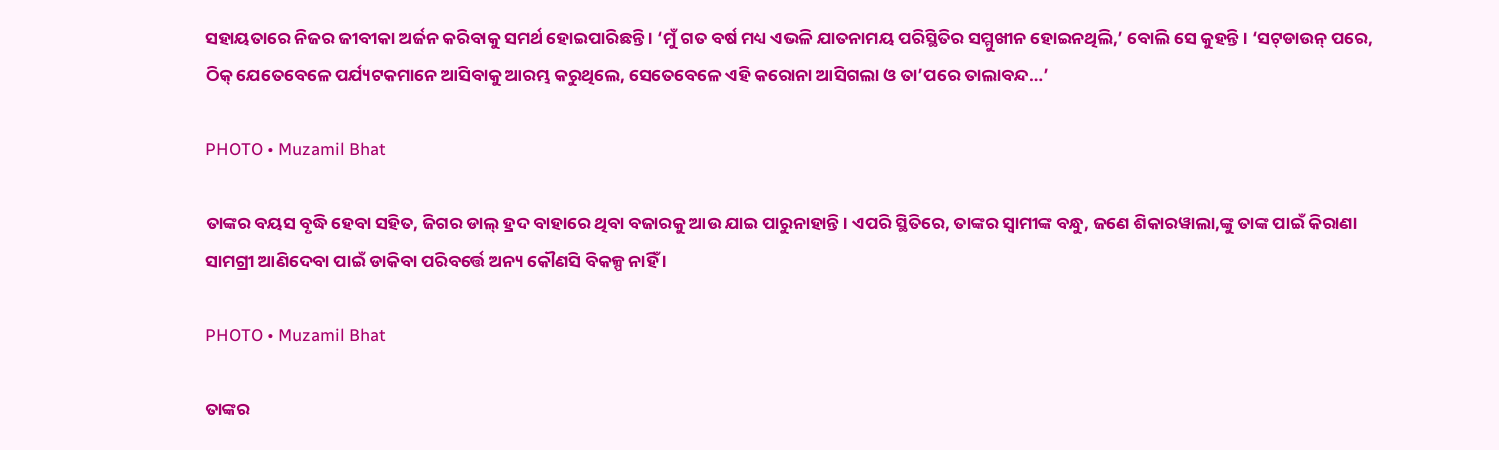ସହାୟତାରେ ନିଜର ଜୀବୀକା ଅର୍ଜନ କରିବାକୁ ସମର୍ଥ ହୋଇପାରିଛନ୍ତି । ‘ମୁଁ ଗତ ବର୍ଷ ମଧ୍ୟ ଏଭଳି ଯାତନାମୟ ପରିସ୍ଥିତିର ସମ୍ମୁଖୀନ ହୋଇନଥିଲି,’ ବୋଲି ସେ କୁହନ୍ତି । ‘ସଟ୍‌ଡାଉନ୍‌ ପରେ, ଠିକ୍‌ ଯେତେବେଳେ ପର୍ଯ୍ୟଟକମାନେ ଆସିବାକୁ ଆରମ୍ଭ କରୁଥିଲେ, ସେତେବେଳେ ଏହି କରୋନା ଆସିଗଲା ଓ ତା’ପରେ ତାଲାବନ୍ଦ…’

PHOTO • Muzamil Bhat

ତାଙ୍କର ବୟସ ବୃଦ୍ଧି ହେବା ସହିତ, ଜିଗର ଡାଲ୍‌ ହ୍ରଦ ବାହାରେ ଥିବା ବଜାରକୁ ଆଉ ଯାଇ ପାରୁନାହାନ୍ତି । ଏପରି ସ୍ଥିତିରେ, ତାଙ୍କର ସ୍ୱାମୀଙ୍କ ବନ୍ଧୁ, ଜଣେ ଶିକାରୱାଲା,ଙ୍କୁ ତାଙ୍କ ପାଇଁ କିରାଣା ସାମଗ୍ରୀ ଆଣିଦେବା ପାଇଁ ଡାକିବା ପରିବର୍ତ୍ତେ ଅନ୍ୟ କୌଣସି ବିକଳ୍ପ ନାହିଁ ।

PHOTO • Muzamil Bhat

ତାଙ୍କର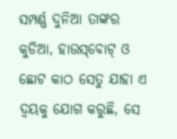ସମ୍ପର୍ଣ୍ଣ ଦୁନିଆ ତାଙ୍କର କୁଡିଆ, ହାଉସ୍‌ବୋଟ୍‌ ଓ ଛୋଟ କାଠ ସେତୁ ଯାହା ଏ ଦ୍ୱୟକୁ ଯୋଗ କରୁଛି, ସେ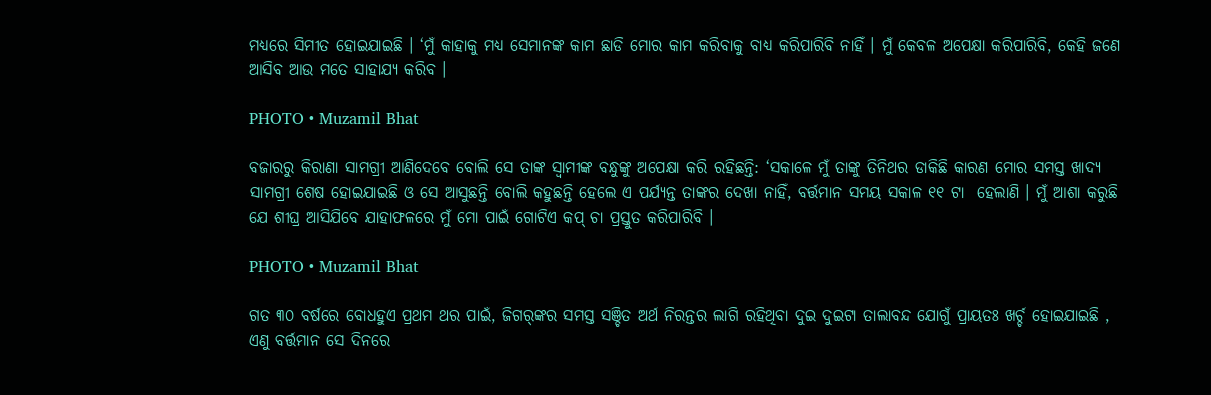ମଧ୍ୟରେ ସିମୀତ ହୋଇଯାଇଛି । ‘ମୁଁ କାହାକୁ ମଧ୍ୟ ସେମାନଙ୍କ କାମ ଛାଡି ମୋର କାମ କରିବାକୁ ବାଧ୍ୟ କରିପାରିବି ନାହିଁ । ମୁଁ କେବଳ ଅପେକ୍ଷା କରିପାରିବି, କେହି ଜଣେ ଆସିବ ଆଉ ମତେ ସାହାଯ୍ୟ କରିବ ।

PHOTO • Muzamil Bhat

ବଜାରରୁ କିରାଣା ସାମଗ୍ରୀ ଆଣିଦେବେ ବୋଲି ସେ ତାଙ୍କ ସ୍ୱାମୀଙ୍କ ବନ୍ଧୁଙ୍କୁ ଅପେକ୍ଷା କରି ରହିଛନ୍ତି: ‘ସକାଳେ ମୁଁ ତାଙ୍କୁ ତିନିଥର ଡାକିଛି କାରଣ ମୋର ସମସ୍ତ ଖାଦ୍ୟ ସାମଗ୍ରୀ ଶେଷ ହୋଇଯାଇଛି ଓ ସେ ଆସୁଛନ୍ତି ବୋଲି କହୁଛନ୍ତି ହେଲେ ଏ ପର୍ଯ୍ୟନ୍ତ ତାଙ୍କର ଦେଖା ନାହିଁ, ବର୍ତ୍ତମାନ ସମୟ ସକାଳ ୧୧ ଟା  ହେଲାଣି । ମୁଁ ଆଶା କରୁଛି ଯେ ଶୀଘ୍ର ଆସିଯିବେ ଯାହାଫଳରେ ମୁଁ ମୋ ପାଇଁ ଗୋଟିଏ କପ୍‌ ଚା ପ୍ରସ୍ତୁତ କରିପାରିବି ।

PHOTO • Muzamil Bhat

ଗତ ୩୦ ବର୍ଷରେ ବୋଧହୁଏ ପ୍ରଥମ ଥର ପାଇଁ, ଜିଗର୍‌ଙ୍କର ସମସ୍ତ ସଞ୍ଚିତ ଅର୍ଥ ନିରନ୍ତର ଲାଗି ରହିଥିବା ଦୁଇ ଦୁଇଟା ତାଲାବନ୍ଦ ଯୋଗୁଁ ପ୍ରାୟତଃ ଖର୍ଚ୍ଚ ହୋଇଯାଇଛି , ଏଣୁ ବର୍ତ୍ତମାନ ସେ ଦିନରେ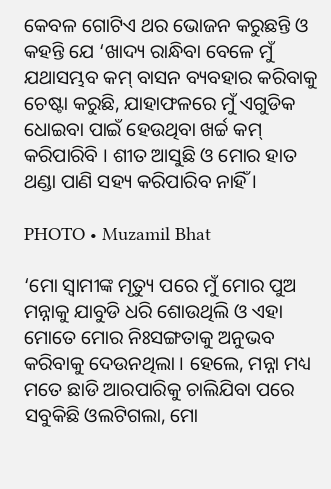କେବଳ ଗୋଟିଏ ଥର ଭୋଜନ କରୁଛନ୍ତି ଓ କହନ୍ତି ଯେ ‘ଖାଦ୍ୟ ରାନ୍ଧିବା ବେଳେ ମୁଁ ଯଥାସମ୍ଭବ କମ୍‌ ବାସନ ବ୍ୟବହାର କରିବାକୁ ଚେଷ୍ଟା କରୁଛି, ଯାହାଫଳରେ ମୁଁ ଏଗୁଡିକ ଧୋଇବା ପାଇଁ ହେଉଥିବା ଖର୍ଚ୍ଚ କମ୍‌ କରିପାରିବି । ଶୀତ ଆସୁଛି ଓ ମୋର ହାତ ଥଣ୍ଡା ପାଣି ସହ୍ୟ କରିପାରିବ ନାହିଁ ।

PHOTO • Muzamil Bhat

‘ମୋ ସ୍ୱାମୀଙ୍କ ମୃତ୍ୟୁ ପରେ ମୁଁ ମୋର ପୁଅ ମନ୍ନାକୁ ଯାବୁଡି ଧରି ଶୋଉଥିଲି ଓ ଏହା ମୋତେ ମୋର ନିଃସଙ୍ଗତାକୁ ଅନୁଭବ କରିବାକୁ ଦେଉନଥିଲା । ହେଲେ, ମନ୍ନା ମଧ୍ୟ ମତେ ଛାଡି ଆରପାରିକୁ ଚାଲିଯିବା ପରେ ସବୁକିଛି ଓଲଟିଗଲା, ମୋ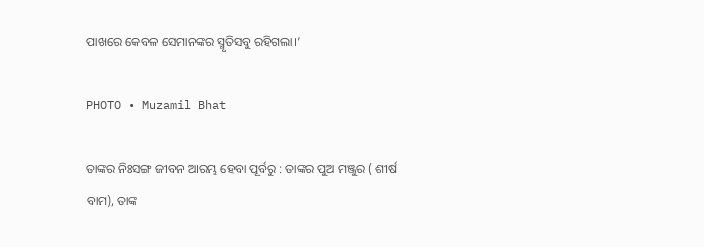ପାଖରେ କେବଳ ସେମାନଙ୍କର ସ୍ମୃତିସବୁ ରହିଗଲା।’

PHOTO • Muzamil Bhat

ତାଙ୍କର ନିଃସଙ୍ଗ ଜୀବନ ଆରମ୍ଭ ହେବା ପୂର୍ବରୁ : ତାଙ୍କର ପୁଅ ମଞ୍ଜୁର ( ଶୀର୍ଷ ବାମ), ତାଙ୍କ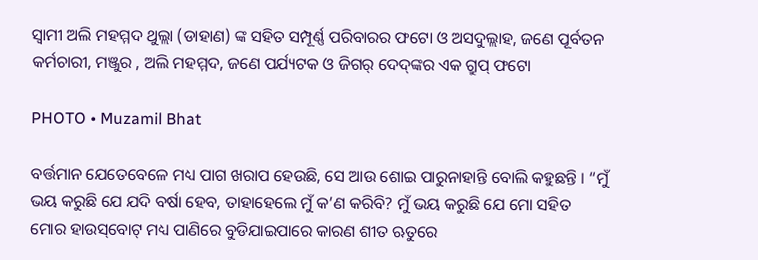ସ୍ୱାମୀ ଅଲି ମହମ୍ମଦ ଥୁଲ୍ଲା (ଡାହାଣ) ଙ୍କ ସହିତ ସମ୍ପୂର୍ଣ୍ଣ ପରିବାରର ଫଟୋ ଓ ଅସଦୁଲ୍ଲାହ, ଜଣେ ପୂର୍ବତନ କର୍ମଚାରୀ, ମଞ୍ଜୁର , ଅଲି ମହମ୍ମଦ, ଜଣେ ପର୍ଯ୍ୟଟକ ଓ ଜିଗର୍‌ ଦେଦ୍‌ଙ୍କର ଏକ ଗ୍ରୁପ୍‌ ଫଟୋ

PHOTO • Muzamil Bhat

ବର୍ତ୍ତମାନ ଯେତେବେଳେ ମଧ୍ୟ ପାଗ ଖରାପ ହେଉଛି, ସେ ଆଉ ଶୋଇ ପାରୁନାହାନ୍ତି ବୋଲି କହୁଛନ୍ତି । “ମୁଁ ଭୟ କରୁଛି ଯେ ଯଦି ବର୍ଷା ହେବ, ତାହାହେଲେ ମୁଁ କ’ଣ କରିବି? ମୁଁ ଭୟ କରୁଛି ଯେ ମୋ ସହିତ ମୋର ହାଉସ୍‌ବୋଟ୍‌ ମଧ୍ୟ ପାଣିରେ ବୁଡିଯାଇପାରେ କାରଣ ଶୀତ ଋତୁରେ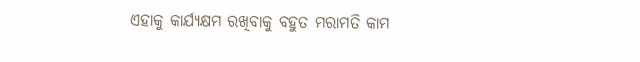ଏହାକୁ କାର୍ଯ୍ୟକ୍ଷମ ରଖିବାକୁ ବହୁତ ମରାମତି କାମ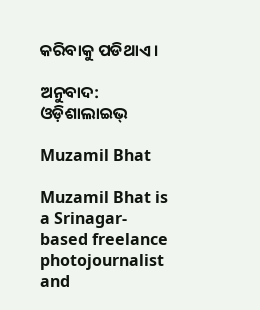କରିବାକୁ ପଡିଥାଏ ।

ଅନୁବାଦ: ଓଡ଼ିଶାଲାଇଭ୍‍

Muzamil Bhat

Muzamil Bhat is a Srinagar-based freelance photojournalist and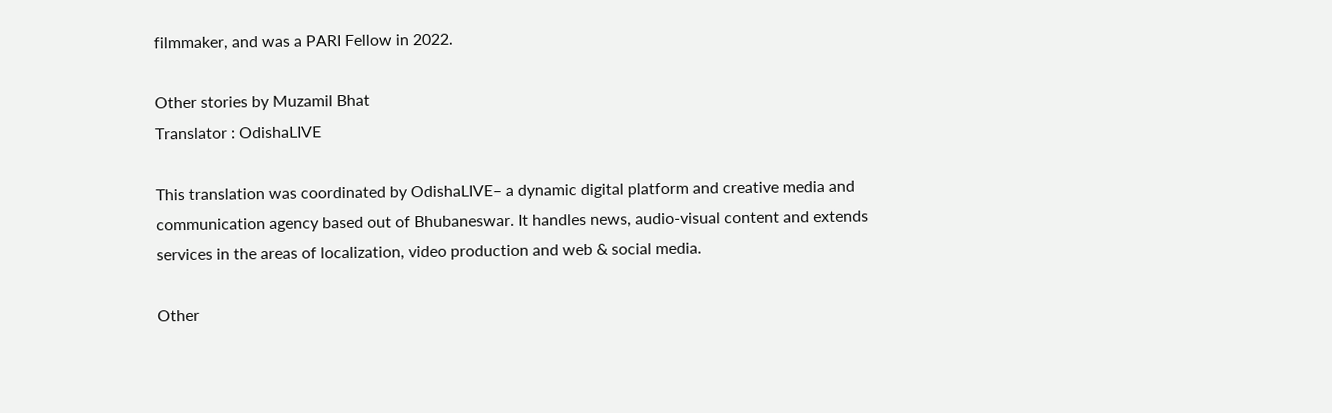filmmaker, and was a PARI Fellow in 2022.

Other stories by Muzamil Bhat
Translator : OdishaLIVE

This translation was coordinated by OdishaLIVE– a dynamic digital platform and creative media and communication agency based out of Bhubaneswar. It handles news, audio-visual content and extends services in the areas of localization, video production and web & social media.

Other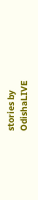stories by OdishaLIVE